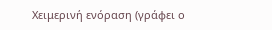Χειμερινή ενόραση (γράφει ο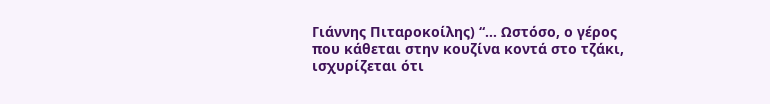Γιάννης Πιταροκοίλης) “… Ωστόσο, ο γέρος που κάθεται στην κουζίνα κοντά στο τζάκι, ισχυρίζεται ότι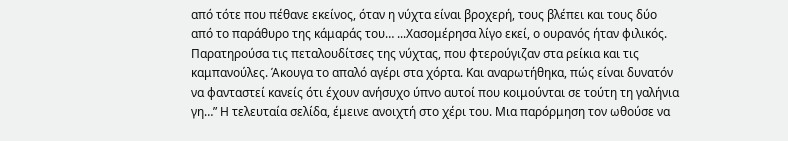από τότε που πέθανε εκείνος, όταν η νύχτα είναι βροχερή, τους βλέπει και τους δύο από το παράθυρο της κάμαράς του… ...Χασομέρησα λίγο εκεί, ο ουρανός ήταν φιλικός. Παρατηρούσα τις πεταλουδίτσες της νύχτας, που φτερούγιζαν στα ρείκια και τις καμπανούλες. Άκουγα το απαλό αγέρι στα χόρτα. Και αναρωτήθηκα, πώς είναι δυνατόν να φανταστεί κανείς ότι έχουν ανήσυχο ύπνο αυτοί που κοιμούνται σε τούτη τη γαλήνια γη…” Η τελευταία σελίδα, έμεινε ανοιχτή στο χέρι του. Μια παρόρμηση τον ωθούσε να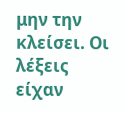μην την κλείσει. Οι λέξεις είχαν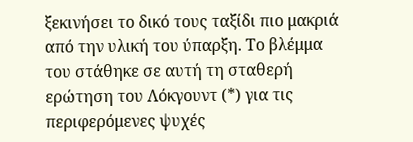ξεκινήσει το δικό τους ταξίδι πιο μακριά από την υλική του ύπαρξη. Το βλέμμα του στάθηκε σε αυτή τη σταθερή ερώτηση του Λόκγουντ (*) για τις περιφερόμενες ψυχές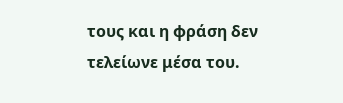τους και η φράση δεν τελείωνε μέσα του.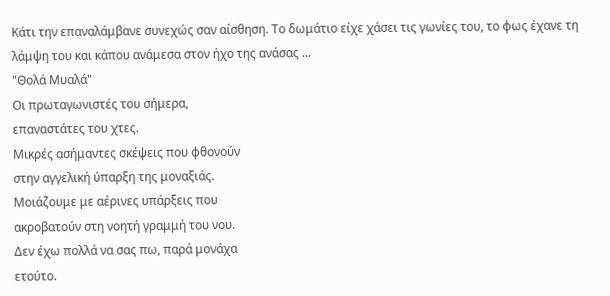Κάτι την επαναλάμβανε συνεχώς σαν αίσθηση. Το δωμάτιο είχε χάσει τις γωνίες του, το φως έχανε τη λάμψη του και κάπου ανάμεσα στον ήχο της ανάσας ...
"Θολά Μυαλά"
Οι πρωταγωνιστές του σήμερα,
επαναστάτες του χτες.
Μικρές ασήμαντες σκέψεις που φθονούν
στην αγγελική ύπαρξη της μοναξιάς.
Μοιάζουμε με αέρινες υπάρξεις που
ακροβατούν στη νοητή γραμμή του νου.
Δεν έχω πολλά να σας πω, παρά μονάχα
ετούτο.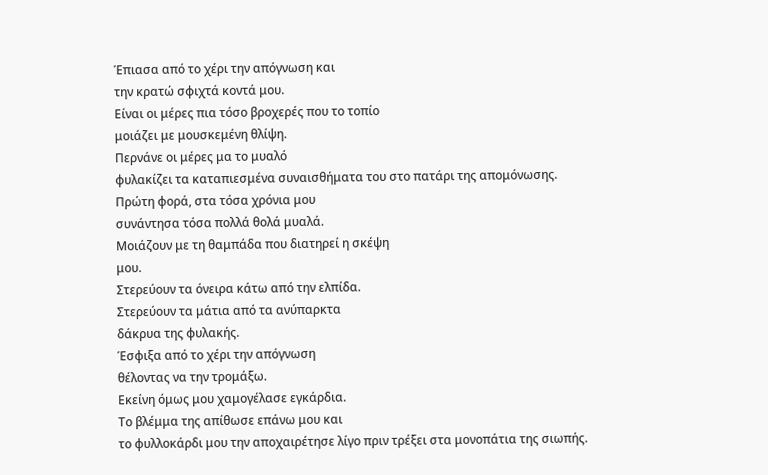Έπιασα από το χέρι την απόγνωση και
την κρατώ σφιχτά κοντά μου.
Είναι οι μέρες πια τόσο βροχερές που το τοπίο
μοιάζει με μουσκεμένη θλίψη.
Περνάνε οι μέρες μα το μυαλό
φυλακίζει τα καταπιεσμένα συναισθήματα του στο πατάρι της απομόνωσης.
Πρώτη φορά, στα τόσα χρόνια μου
συνάντησα τόσα πολλά θολά μυαλά.
Μοιάζουν με τη θαμπάδα που διατηρεί η σκέψη
μου.
Στερεύουν τα όνειρα κάτω από την ελπίδα.
Στερεύουν τα μάτια από τα ανύπαρκτα
δάκρυα της φυλακής.
Έσφιξα από το χέρι την απόγνωση
θέλοντας να την τρομάξω.
Εκείνη όμως μου χαμογέλασε εγκάρδια.
Το βλέμμα της απίθωσε επάνω μου και
το φυλλοκάρδι μου την αποχαιρέτησε λίγο πριν τρέξει στα μονοπάτια της σιωπής.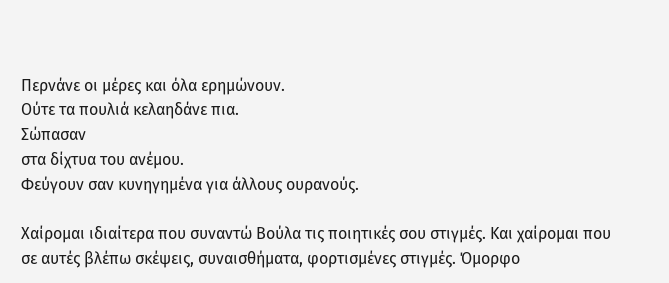Περνάνε οι μέρες και όλα ερημώνουν.
Ούτε τα πουλιά κελαηδάνε πια.
Σώπασαν
στα δίχτυα του ανέμου.
Φεύγουν σαν κυνηγημένα για άλλους ουρανούς.

Χαίρομαι ιδιαίτερα που συναντώ Βούλα τις ποιητικές σου στιγμές. Και χαίρομαι που σε αυτές βλέπω σκέψεις, συναισθήματα, φορτισμένες στιγμές. Όμορφο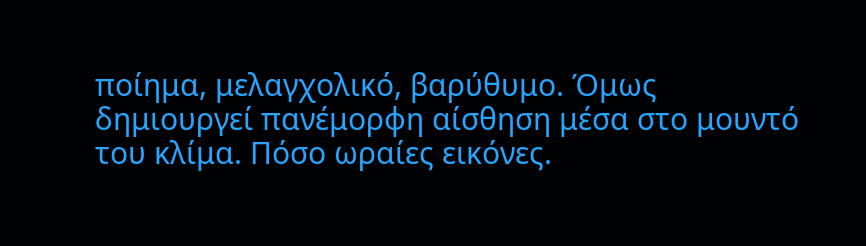ποίημα, μελαγχολικό, βαρύθυμο. Όμως δημιουργεί πανέμορφη αίσθηση μέσα στο μουντό του κλίμα. Πόσο ωραίες εικόνες.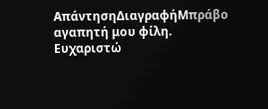ΑπάντησηΔιαγραφήΜπράβο αγαπητή μου φίλη.
Ευχαριστώ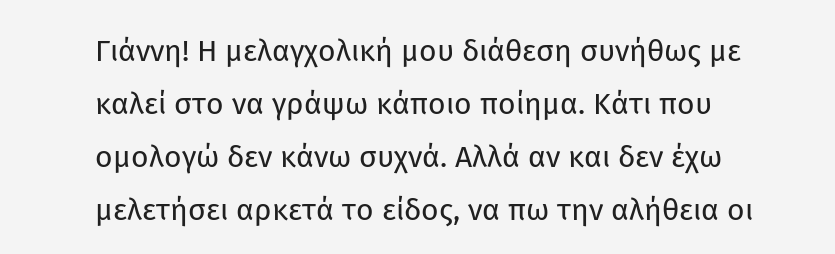Γιάννη! Η μελαγχολική μου διάθεση συνήθως με καλεί στο να γράψω κάποιο ποίημα. Κάτι που ομολογώ δεν κάνω συχνά. Αλλά αν και δεν έχω μελετήσει αρκετά το είδος, να πω την αλήθεια οι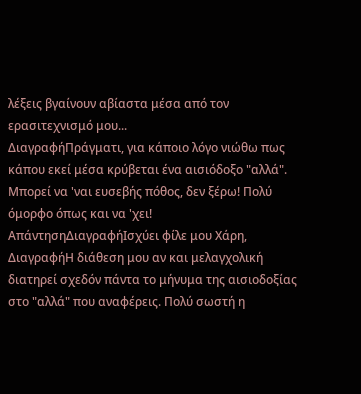λέξεις βγαίνουν αβίαστα μέσα από τον ερασιτεχνισμό μου...
ΔιαγραφήΠράγματι, για κάποιο λόγο νιώθω πως κάπου εκεί μέσα κρύβεται ένα αισιόδοξο "αλλά". Μπορεί να 'ναι ευσεβής πόθος, δεν ξέρω! Πολύ όμορφο όπως και να 'χει!
ΑπάντησηΔιαγραφήΙσχύει φίλε μου Χάρη,
ΔιαγραφήΗ διάθεση μου αν και μελαγχολική διατηρεί σχεδόν πάντα το μήνυμα της αισιοδοξίας στο "αλλά" που αναφέρεις. Πολύ σωστή η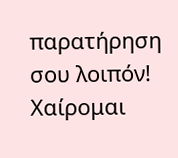παρατήρηση σου λοιπόν! Χαίρομαι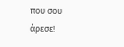που σου άρεσε!